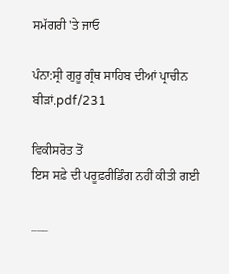ਸਮੱਗਰੀ 'ਤੇ ਜਾਓ

ਪੰਨਾ:ਸ੍ਰੀ ਗੁਰੂ ਗ੍ਰੰਥ ਸਾਹਿਬ ਦੀਆਂ ਪ੍ਰਾਚੀਨ ਬੀੜਾਂ.pdf/231

ਵਿਕੀਸਰੋਤ ਤੋਂ
ਇਸ ਸਫ਼ੇ ਦੀ ਪਰੂਫ਼ਰੀਡਿੰਗ ਨਹੀਂ ਕੀਤੀ ਗਈ

___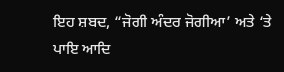ਇਹ ਸ਼ਬਦ, “ਜੋਗੀ ਅੰਦਰ ਜੋਗੀਆ’ ਅਤੇ ‘ਤੇ ਪਾਇ ਆਦਿ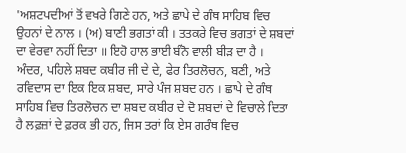'ਅਸ਼ਟਪਦੀਆਂ ਤੋਂ ਵਖਰੇ ਗਿਣੇ ਹਨ, ਅਤੇ ਛਾਪੇ ਦੇ ਗੰਥ ਸਾਹਿਬ ਵਿਚ ਉਹਨਾਂ ਦੇ ਨਾਲ । (ਅ) ਬਾਣੀ ਭਗਤਾਂ ਕੀ । ਤਤਕਰੇ ਵਿਚ ਭਗਤਾਂ ਦੇ ਸ਼ਬਦਾਂ ਦਾ ਵੇਰਵਾ ਨਹੀਂ ਦਿਤਾ ॥ ਇਹੋ ਹਾਲ ਭਾਈ ਬੰਨੋ ਵਾਲੀ ਬੀੜ ਦਾ ਹੈ । ਅੰਦਰ, ਪਹਿਲੇ ਸ਼ਬਦ ਕਬੀਰ ਜੀ ਦੇ ਦੇ, ਫੇਰ ਤਿਰਲੋਚਨ, ਬਣੀ, ਅਤੇ ਰਵਿਦਾਸ ਦਾ ਇਕ ਇਕ ਸ਼ਬਦ, ਸਾਰੇ ਪੰਜ ਸ਼ਬਦ ਹਨ । ਛਾਪੇ ਦੇ ਗੰਥ ਸਾਹਿਬ ਵਿਚ ਤਿਰਲੋਚਨ ਦਾ ਸ਼ਬਦ ਕਬੀਰ ਦੇ ਦੋ ਸ਼ਬਦਾਂ ਦੇ ਵਿਚਾਲੇ ਦਿਤਾ ਹੈ ਲਫ਼ਜ਼ਾਂ ਦੇ ਫ਼ਰਕ ਭੀ ਹਨ, ਜਿਸ ਤਰਾਂ ਕਿ ਏਸ ਗਰੰਥ ਵਿਚ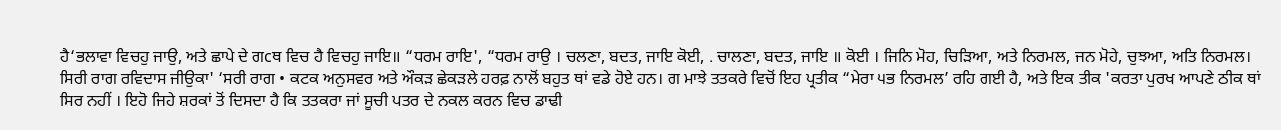ਹੈ‘ਭਲਾਵਾ ਵਿਚਹੁ ਜਾਉ, ਅਤੇ ਛਾਪੇ ਦੇ ਗcਥ ਵਿਚ ਹੈ ਵਿਚਹੁ ਜਾਇ॥ “ਧਰਮ ਰਾਇ', “ਧਰਮ ਰਾਉ । ਚਲਣਾ, ਬਦਤ, ਜਾਇ ਕੋਈ, . ਚਾਲਣਾ, ਬਦਤ, ਜਾਇ ॥ ਕੋਈ । ਜਿਨਿ ਮੋਹ, ਚਿੜਿਆ, ਅਤੇ ਨਿਰਮਲ, ਜਨ ਮੋਹੇ, ਚੁਝਆ, ਅਤਿ ਨਿਰਮਲ। ਸਿਰੀ ਰਾਗ ਰਵਿਦਾਸ ਜੀਉਕਾ' ‘ਸਰੀ ਰਾਗ • ਕਟਕ ਅਨੁਸਵਰ ਅਤੇ ਔਕੜ ਛੇਕੜਲੇ ਹਰਫ਼ ਨਾਲੋਂ ਬਹੁਤ ਥਾਂ ਵਡੇ ਹੋਏ ਹਨ। ਗ ਮਾਝੇ ਤਤਕਰੇ ਵਿਚੋਂ ਇਹ ਪ੍ਰਤੀਕ “ਮੇਰਾ ੫ਭ ਨਿਰਮਲ’ ਰਹਿ ਗਈ ਹੈ, ਅਤੇ ਇਕ ਤੀਕ 'ਕਰਤਾ ਪੁਰਖ ਆਪਣੇ ਠੀਕ ਥਾਂ ਸਿਰ ਨਹੀਂ । ਇਹੋ ਜਿਹੇ ਸ਼ਰਕਾਂ ਤੋਂ ਦਿਸਦਾ ਹੈ ਕਿ ਤਤਕਰਾ ਜਾਂ ਸੂਚੀ ਪਤਰ ਦੇ ਨਕਲ ਕਰਨ ਵਿਚ ਡਾਢੀ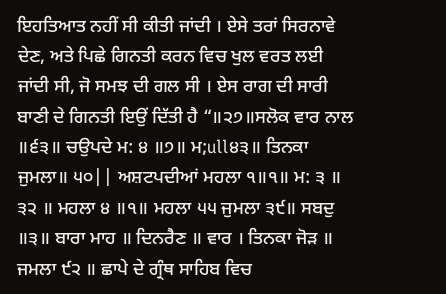ਇਹਤਿਆਤ ਨਹੀਂ ਸੀ ਕੀਤੀ ਜਾਂਦੀ । ਏਸੇ ਤਰਾਂ ਸਿਰਨਾਵੇ ਦੇਣ, ਅਤੇ ਪਿਛੇ ਗਿਨਤੀ ਕਰਨ ਵਿਚ ਖੁਲ ਵਰਤ ਲਈ ਜਾਂਦੀ ਸੀ, ਜੋ ਸਮਝ ਦੀ ਗਲ ਸੀ । ਏਸ ਰਾਗ ਦੀ ਸਾਰੀ ਬਾਣੀ ਦੇ ਗਿਨਤੀ ਇਉਂ ਦਿੱਤੀ ਹੈ “॥੨੭॥ਸਲੋਕ ਵਾਰ ਨਾਲ ॥੬੩॥ ਚਉਪਦੇ ਮ: ੪ ॥੭॥ ਮ;ull੪੩॥ ਤਿਨਕਾ ਜੁਮਲਾ॥ ੫੦|| ਅਸ਼ਟਪਦੀਆਂ ਮਹਲਾ ੧॥੧॥ ਮ: ੩ ॥ ੩੨ ॥ ਮਹਲਾ ੪ ॥੧॥ ਮਹਲਾ ੫੫ ਜੁਮਲਾ ੩੯॥ ਸਬਦੁ ॥੩॥ ਬਾਰਾ ਮਾਹ ॥ ਦਿਨਰੈਣ ॥ ਵਾਰ । ਤਿਨਕਾ ਜੋੜ ॥ ਜਮਲਾ ੯੨ ॥ ਛਾਪੇ ਦੇ ਗ੍ਰੰਥ ਸਾਹਿਬ ਵਿਚ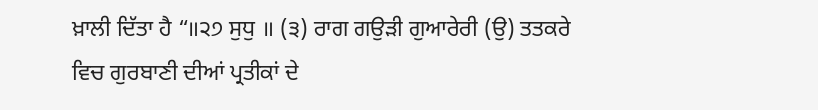ਖ਼ਾਲੀ ਦਿੱਤਾ ਹੈ “॥੨੭ ਸੁਧੁ ॥ (੩) ਰਾਗ ਗਉੜੀ ਗੁਆਰੇਰੀ (ਉ) ਤਤਕਰੇ ਵਿਚ ਗੁਰਬਾਣੀ ਦੀਆਂ ਪ੍ਰਤੀਕਾਂ ਦੇ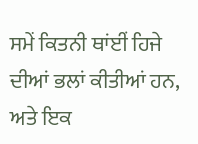ਸਮੇਂ ਕਿਤਨੀ ਥਾਂਈਂ ਹਿਜੇ ਦੀਆਂ ਭਲਾਂ ਕੀਤੀਆਂ ਹਨ, ਅਤੇ ਇਕ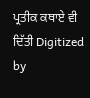ਪ੍ਰਤੀਕ ਕਥਾਏ ਵੀ ਦਿੱਤੀ Digitized by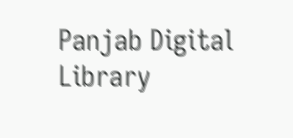Panjab Digital Library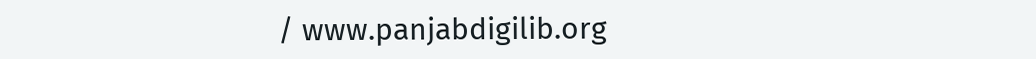/ www.panjabdigilib.org